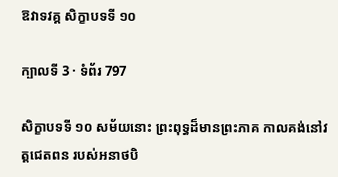ឱវាទវគ្គ សិក្ខាបទទី ១០

ក្បាលទី 3 · ទំព័រ 797

សិក្ខាបទទី ១០ សម័យនោះ ព្រះពុទ្ធដ៏មានព្រះភាគ កាលគង់នៅវត្តជេតពន របស់អនាថបិ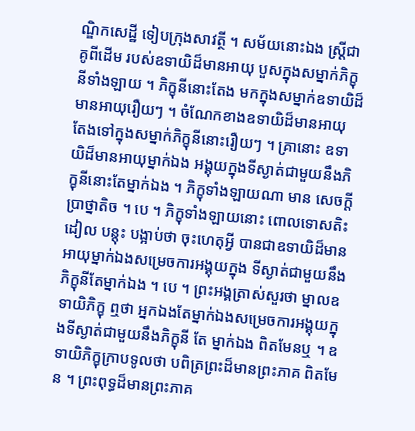ណ្ឌិកសេដ្ឋី ទៀបក្រុងសាវត្ថី ។ សម័យនោះឯង ស្ត្រីជាគូពីដើម របស់ឧទាយិដ៏មានអាយុ បួសក្នុងសម្នាក់ភិក្ខុនីទាំងឡាយ ។ ភិក្ខុនីនោះតែង មកក្នុងសម្នាក់ឧទាយិដ៏មានអាយុរឿយៗ ។ ចំណែកខាងឧទាយិដ៏មានអាយុ តែងទៅក្នុងសម្នាក់ភិក្ខុនីនោះរឿយៗ ។ គ្រានោះ ឧទាយិដ៏មានអាយុម្នាក់ឯង អង្គុយក្នុងទីស្ងាត់ជាមួយនឹងភិក្ខុនីនោះតែម្នាក់ឯង ។ ភិក្ខុទាំងឡាយណា មាន សេចក្តីប្រាថ្នាតិច ។ បេ ។ ភិក្ខុទាំងឡាយនោះ ពោលទោសតិះដៀល បន្តុះ បង្អាប់ថា ចុះហេតុអ្វី បានជាឧទាយិដ៏មានអាយុម្នាក់ឯងសម្រេចការអង្គុយក្នុង ទីស្ងាត់ជាមួយនឹងភិក្ខុនីតែម្នាក់ឯង ។ បេ ។ ព្រះអង្គត្រាស់សួរថា ម្នាលឧទាយិភិក្ខុ ឮថា អ្នកឯងតែម្នាក់ឯងសម្រេចការអង្គុយក្នុងទីស្ងាត់ជាមួយនឹងភិក្ខុនី តែ ម្នាក់ឯង ពិតមែនឬ ។ ឧទាយិភិក្ខុក្រាបទូលថា បពិត្រព្រះដ៏មានព្រះភាគ ពិតមែន ។ ព្រះពុទ្ធដ៏មានព្រះភាគ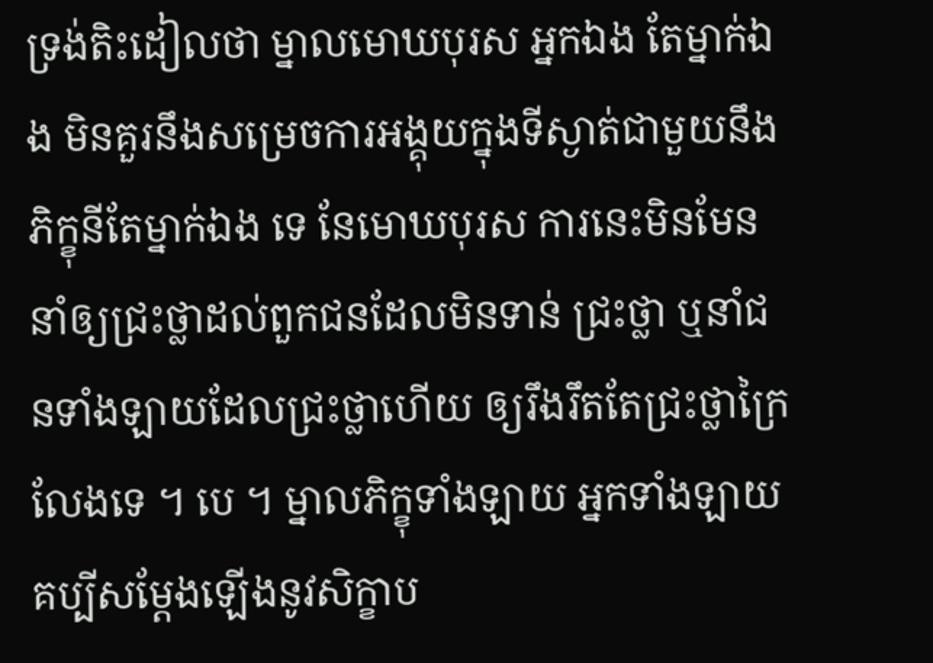ទ្រង់តិះដៀលថា ម្នាលមោឃបុរស អ្នកឯង តែម្នាក់ឯង មិនគួរនឹងសម្រេចការអង្គុយក្នុងទីស្ងាត់ជាមួយនឹងភិក្ខុនីតែម្នាក់ឯង ទេ នែមោឃបុរស ការនេះមិនមែននាំឲ្យជ្រះថ្លាដល់ពួកជនដែលមិនទាន់ ជ្រះថ្លា ឬនាំជនទាំងឡាយដែលជ្រះថ្លាហើយ ឲ្យរឹងរឹតតែជ្រះថ្លាក្រៃលែងទេ ។ បេ ។ ម្នាលភិក្ខុទាំងឡាយ អ្នកទាំងឡាយគប្បីសម្តែងឡើងនូវសិក្ខាប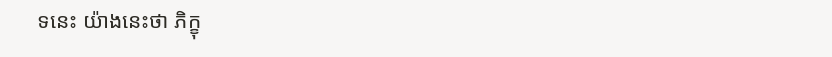ទនេះ យ៉ាងនេះថា ភិក្ខុ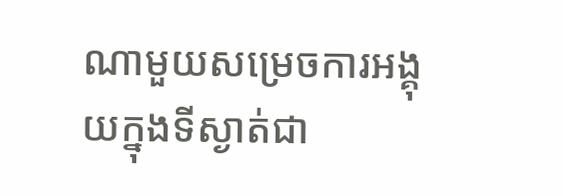ណាមួយសម្រេចការអង្គុយក្នុងទីស្ងាត់ជា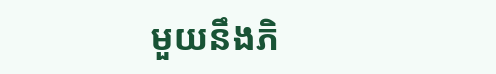មួយនឹងភិ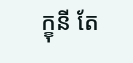ក្ខុនី តែ